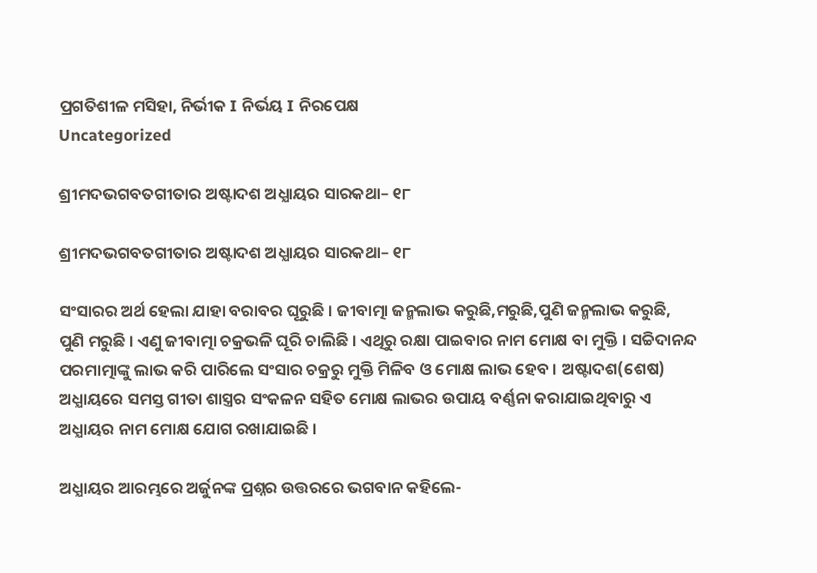ପ୍ରଗତିଶୀଳ ମସିହା, ନିର୍ଭୀକ I ନିର୍ଭୟ I ନିରପେକ୍ଷ
Uncategorized

ଶ୍ରୀମଦଭଗବତଗୀତାର ଅଷ୍ଟାଦଶ ଅଧ୍ଯାୟର ସାରକଥା– ୧୮

ଶ୍ରୀମଦଭଗବତଗୀତାର ଅଷ୍ଟାଦଶ ଅଧ୍ଯାୟର ସାରକଥା– ୧୮

ସଂସାରର ଅର୍ଥ ହେଲା ଯାହା ବରାବର ଘୂରୁଛି । ଜୀବାତ୍ମା ଜନ୍ମଲାଭ କରୁଛି,ମରୁଛି,ପୁଣି ଜନ୍ମଲାଭ କରୁଛି, ପୁଣି ମରୁଛି । ଏଣୁ ଜୀବାତ୍ମା ଚକ୍ରଭଳି ଘୂରି ଚାଲିଛି । ଏଥିରୁ ରକ୍ଷା ପାଇବାର ନାମ ମୋକ୍ଷ ବା ମୁକ୍ତି । ସଚ୍ଚିଦାନନ୍ଦ ପରମାତ୍ମାଙ୍କୁ ଲାଭ କରି ପାରିଲେ ସଂସାର ଚକ୍ରରୁ ମୁକ୍ତି ମିଳିବ ଓ ମୋକ୍ଷ ଲାଭ ହେବ । ଅଷ୍ଟାଦଶ(ଶେଷ) ଅଧ୍ଯାୟରେ ସମସ୍ତ ଗୀତା ଶାସ୍ତ୍ରର ସଂକଳନ ସହିତ ମୋକ୍ଷ ଲାଭର ଉପାୟ ବର୍ଣ୍ଣନା କରାଯାଇଥିବାରୁ ଏ ଅଧ୍ଯାୟର ନାମ ମୋକ୍ଷ ଯୋଗ ରଖାଯାଇଛି ।

ଅଧ୍ଯାୟର ଆରମ୍ଭରେ ଅର୍ଜୁନଙ୍କ ପ୍ରଶ୍ନର ଉତ୍ତରରେ ଭଗବାନ କହିଲେ-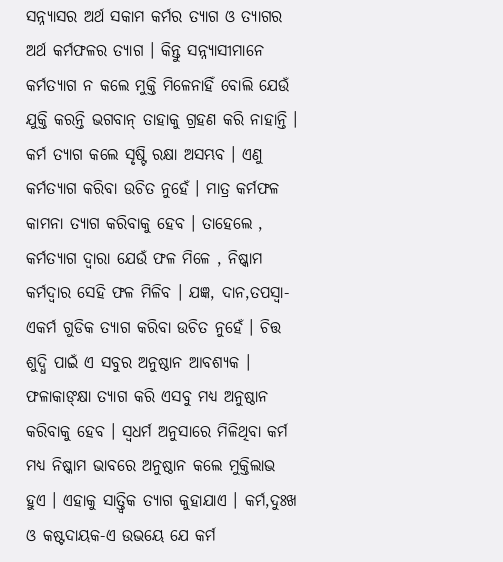ସନ୍ନ୍ୟାସର ଅର୍ଥ ସକାମ କର୍ମର ତ୍ଯାଗ ଓ ତ୍ଯାଗର ଅର୍ଥ କର୍ମଫଳର ତ୍ଯାଗ । କିନ୍ତୁ ସନ୍ନ୍ୟାସୀମାନେ କର୍ମତ୍ଯାଗ ନ କଲେ ମୁକ୍ତି ମିଳେନାହିଁ ବୋଲି ଯେଉଁ ଯୁକ୍ତି କରନ୍ତି ଭଗବାନ୍ ତାହାକୁ ଗ୍ରହଣ କରି ନାହାନ୍ତି । କର୍ମ ତ୍ଯାଗ କଲେ ସୃଷ୍ଟି ରକ୍ଷା ଅସମ୍ଭବ । ଏଣୁ କର୍ମତ୍ଯାଗ କରିବା ଉଚିତ ନୁହେଁ । ମାତ୍ର କର୍ମଫଳ କାମନା ତ୍ଯାଗ କରିବାକୁ ହେବ । ତାହେଲେ , କର୍ମତ୍ଯାଗ ଦ୍ବାରା ଯେଉଁ ଫଳ ମିଳେ , ନିଷ୍କାମ କର୍ମଦ୍ବାର ସେହି ଫଳ ମିଳିବ । ଯଜ୍ଞ, ଦାନ,ତପସ୍ବା-ଏକର୍ମ ଗୁଡିକ ତ୍ଯାଗ କରିବା ଉଚିତ ନୁହେଁ । ଚିତ୍ତ ଶୁଦ୍ଧି ପାଇଁ ଏ ସବୁର ଅନୁଷ୍ଠାନ ଆବଶ୍ୟକ । ଫଳାକାଙ୍କ୍ଷା ତ୍ଯାଗ କରି ଏସବୁ ମଧ୍ୟ ଅନୁଷ୍ଠାନ କରିବାକୁ ହେବ । ସ୍ବଧର୍ମ ଅନୁସାରେ ମିଳିଥିବା କର୍ମ ମଧ୍ୟ ନିଷ୍କାମ ଭାବରେ ଅନୁଷ୍ଠାନ କଲେ ମୁକ୍ତିଲାଭ ହୁଏ । ଏହାକୁ ସାତ୍ତ୍ଵିକ ତ୍ଯାଗ କୁହାଯାଏ । କର୍ମ,ଦୁଃଖ ଓ କଷ୍ଟଦାୟକ-ଏ ଉଭୟେ ଯେ କର୍ମ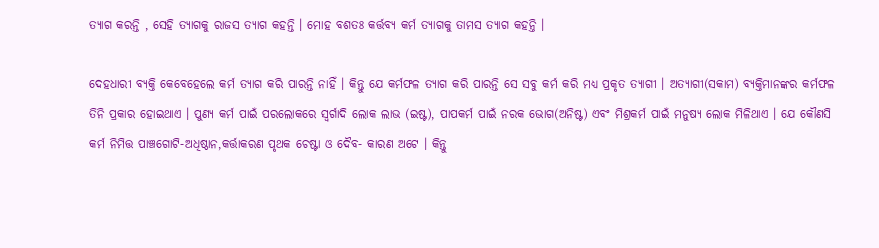ତ୍ଯାଗ କରନ୍ତି , ସେହି ତ୍ଯାଗକୁ ରାଜସ ତ୍ଯାଗ କହନ୍ତି । ମୋହ ବଶତଃ କର୍ତ୍ତବ୍ୟ କର୍ମ ତ୍ଯାଗକୁ ତାମସ ତ୍ଯାଗ କହନ୍ତି ।

ଦେହଧାରୀ ବ୍ଯକ୍ତି କେବେହେଲେ କର୍ମ ତ୍ଯାଗ କରି ପାରନ୍ତି ନାହିଁ । କିନ୍ତୁ ଯେ କର୍ମଫଳ ତ୍ଯାଗ କରି ପାରନ୍ତି ସେ ସବୁ କର୍ମ କରି ମଧ୍ୟ ପ୍ରକୃତ ତ୍ଯାଗୀ । ଅତ୍ଯାଗୀ(ସକାମ) ବ୍ଯକ୍ତିମାନଙ୍କର କର୍ମଫଳ ତିନି ପ୍ରକାର ହୋଇଥାଏ । ପୁଣ୍ଯ କର୍ମ ପାଇଁ ପରଲୋକରେ ସ୍ବର୍ଗାଦି ଲୋକ ଲାଭ (ଇଷ୍ଟ), ପାପକର୍ମ ପାଇଁ ନରକ ଭୋଗ(ଅନିଷ୍ଟ) ଏବଂ ମିଶ୍ରକର୍ମ ପାଇଁ ମନୁଷ୍ୟ ଲୋକ ମିଳିଥାଏ । ଯେ କୌଣସି କର୍ମ ନିମିତ୍ତ ପାଞ୍ଚଗୋଟି-ଅଧିଷ୍ଠାନ,କର୍ତ୍ତାକରଣ ପୃଥକ ଚେଷ୍ଟା ଓ ଦୈବ- କାରଣ ଅଟେ । କିନ୍ତୁ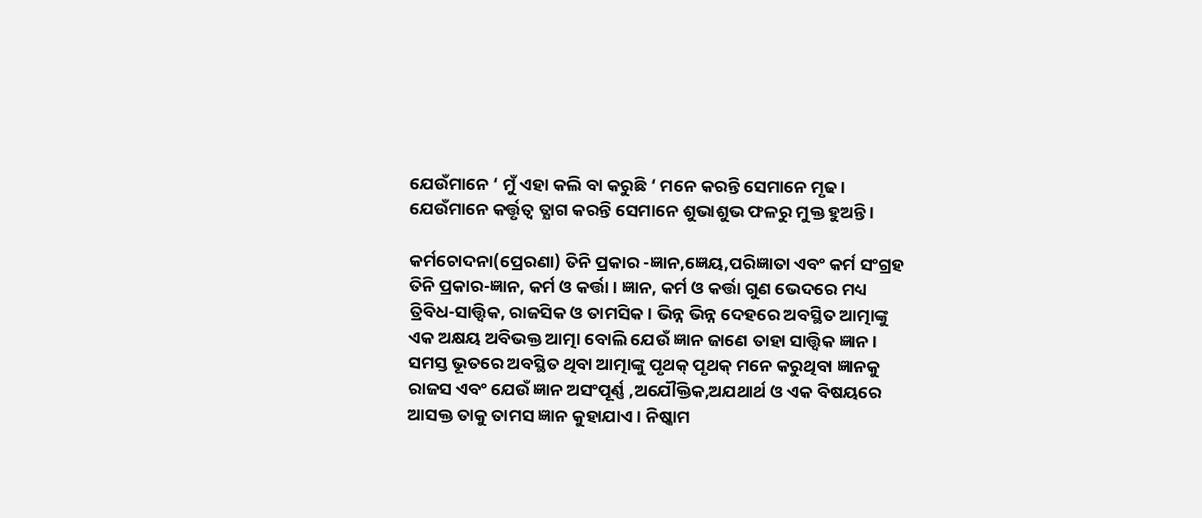ଯେଉଁମାନେ ‘ ମୁଁ ଏହା କଲି ବା କରୁଛି ‘ ମନେ କରନ୍ତି ସେମାନେ ମୃଢ । ଯେଉଁମାନେ କର୍ତ୍ତୃତ୍ବ ତ୍ଯାଗ କରନ୍ତି ସେମାନେ ଶୁଭାଶୁଭ ଫଳରୁ ମୁକ୍ତ ହୁଅନ୍ତି ।

କର୍ମଚୋଦନା(ପ୍ରେରଣା) ତିନି ପ୍ରକାର -ଜ୍ଞାନ,ଜ୍ଞେୟ,ପରିଜ୍ଞାତା ଏବଂ କର୍ମ ସଂଗ୍ରହ ତିନି ପ୍ରକାର-ଜ୍ଞାନ, କର୍ମ ଓ କର୍ତ୍ତା । ଜ୍ଞାନ, କର୍ମ ଓ କର୍ତ୍ତା ଗୁଣ ଭେଦରେ ମଧ୍ୟ ତ୍ରିବିଧ-ସାତ୍ତ୍ଵିକ, ରାଜସିକ ଓ ତାମସିକ । ଭିନ୍ନ ଭିନ୍ନ ଦେହରେ ଅବସ୍ଥିତ ଆତ୍ମାଙ୍କୁ ଏକ ଅକ୍ଷୟ ଅବିଭକ୍ତ ଆତ୍ମା ବୋଲି ଯେଉଁ ଜ୍ଞାନ ଜାଣେ ତାହା ସାତ୍ତ୍ଵିକ ଜ୍ଞାନ । ସମସ୍ତ ଭୂତରେ ଅବସ୍ଥିତ ଥିବା ଆତ୍ମାଙ୍କୁ ପୃଥକ୍ ପୃଥକ୍ ମନେ କରୁଥିବା ଜ୍ଞାନକୁ ରାଜସ ଏବଂ ଯେଉଁ ଜ୍ଞାନ ଅସଂପୂର୍ଣ୍ଣ ,ଅଯୌକ୍ତିକ,ଅଯଥାର୍ଥ ଓ ଏକ ବିଷୟରେ ଆସକ୍ତ ତାକୁ ତାମସ ଜ୍ଞାନ କୁହାଯାଏ । ନିଷ୍କାମ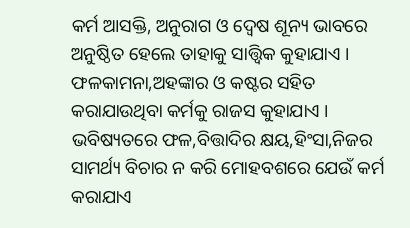କର୍ମ ଆସକ୍ତି, ଅନୁରାଗ ଓ ଦ୍ବେଷ ଶୂନ୍ୟ ଭାବରେ ଅନୁଷ୍ଠିତ ହେଲେ ତାହାକୁ ସାତ୍ତ୍ଵିକ କୁହାଯାଏ । ଫଳକାମନା,ଅହଙ୍କାର ଓ କଷ୍ଟର ସହିତ କରାଯାଉଥିବା କର୍ମକୁ ରାଜସ କୁହାଯାଏ । ଭବିଷ୍ୟତରେ ଫଳ,ବିତ୍ତାଦିର କ୍ଷୟ,ହିଂସା,ନିଜର ସାମର୍ଥ୍ୟ ବିଚାର ନ କରି ମୋହବଶରେ ଯେଉଁ କର୍ମ କରାଯାଏ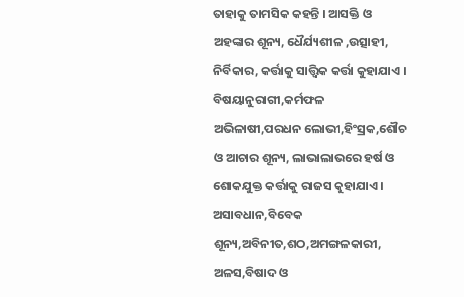ତାହାକୁ ତାମସିକ କହନ୍ତି । ଆସକ୍ତି ଓ ଅହଙ୍କାର ଶୂନ୍ୟ, ଧୈର୍ଯ୍ୟଶୀଳ ,ଉତ୍ସାହୀ, ନିର୍ବିକାର, କର୍ତ୍ତାକୁ ସାତ୍ତ୍ଵିକ କର୍ତ୍ତା କୁହାଯାଏ । ବିଷୟାନୁରାଗୀ,କର୍ମଫଳ ଅଭିଳାଷୀ,ପରଧନ ଲୋଭୀ,ହିଂସ୍ରକ,ଶୌଚ ଓ ଆଚାର ଶୂନ୍ୟ, ଲାଭାଲାଭରେ ହର୍ଷ ଓ ଶୋକଯୁକ୍ତ କର୍ତ୍ତାକୁ ରାଜସ କୁହାଯାଏ । ଅସାବଧାନ,ବିବେକ ଶୂନ୍ୟ,ଅବିନୀତ,ଶଠ,ଅମଙ୍ଗଳକାରୀ, ଅଳସ,ବିଷାଦ ଓ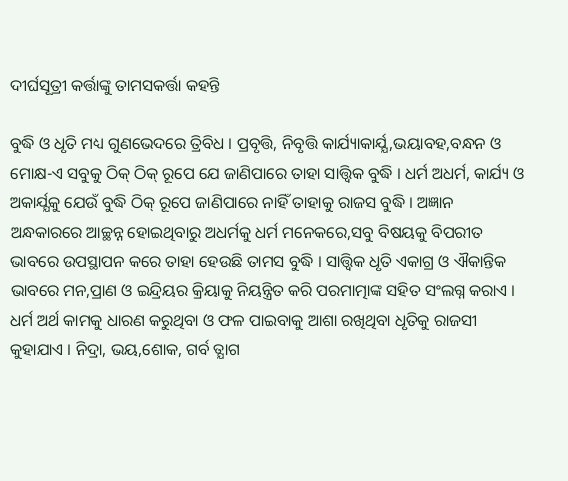ଦୀର୍ଘସୂତ୍ରୀ କର୍ତ୍ତାଙ୍କୁ ତାମସକର୍ତ୍ତା କହନ୍ତି

ବୁଦ୍ଧି ଓ ଧୃତି ମଧ୍ୟ ଗୁଣଭେଦରେ ତ୍ରିବିଧ । ପ୍ରବୃତ୍ତି, ନିବୃତ୍ତି କାର୍ଯ୍ୟାକାର୍ଯ୍ଯ,ଭୟାବହ,ବନ୍ଧନ ଓ ମୋକ୍ଷ-ଏ ସବୁକୁ ଠିକ୍ ଠିକ୍ ରୂପେ ଯେ ଜାଣିପାରେ ତାହା ସାତ୍ତ୍ଵିକ ବୁଦ୍ଧି । ଧର୍ମ ଅଧର୍ମ, କାର୍ଯ୍ୟ ଓ ଅକାର୍ଯ୍ଯକୁ ଯେଉଁ ବୁଦ୍ଧି ଠିକ୍ ରୂପେ ଜାଣିପାରେ ନାହିଁ ତାହାକୁ ରାଜସ ବୁଦ୍ଧି । ଅଜ୍ଞାନ ଅନ୍ଧକାରରେ ଆଚ୍ଛନ୍ନ ହୋଇଥିବାରୁ ଅଧର୍ମକୁ ଧର୍ମ ମନେକରେ,ସବୁ ବିଷୟକୁ ବିପରୀତ ଭାବରେ ଉପସ୍ଥାପନ କରେ ତାହା ହେଉଛି ତାମସ ବୁଦ୍ଧି । ସାତ୍ତ୍ଵିକ ଧୃତି ଏକାଗ୍ର ଓ ଐକାନ୍ତିକ ଭାବରେ ମନ,ପ୍ରାଣ ଓ ଇନ୍ଦ୍ରିୟର କ୍ରିୟାକୁ ନିୟନ୍ତ୍ରିତ କରି ପରମାତ୍ମାଙ୍କ ସହିତ ସଂଲଗ୍ନ କରାଏ । ଧର୍ମ ଅର୍ଥ କାମକୁ ଧାରଣ କରୁଥିବା ଓ ଫଳ ପାଇବାକୁ ଆଶା ରଖିଥିବା ଧୃତିକୁ ରାଜସୀ କୁହାଯାଏ । ନିଦ୍ରା, ଭୟ,ଶୋକ, ଗର୍ବ ତ୍ଯାଗ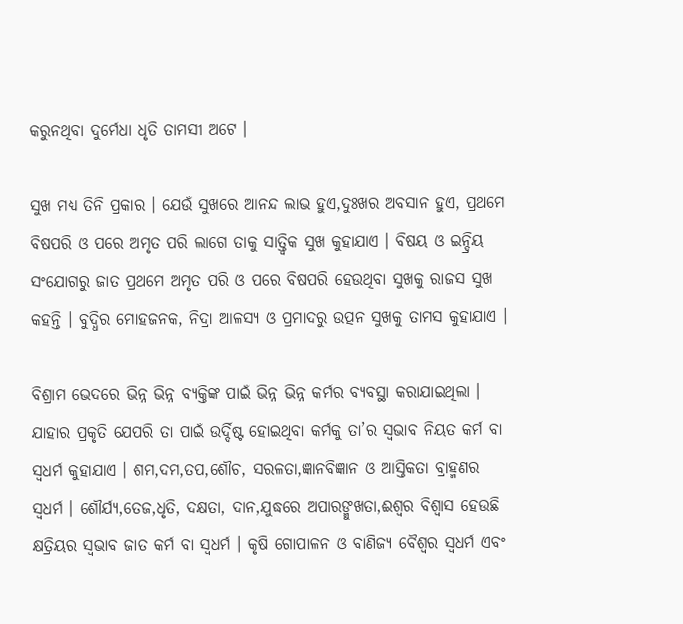କରୁନଥିବା ଦୁର୍ମେଧା ଧୃତି ତାମସୀ ଅଟେ ।

ସୁଖ ମଧ୍ୟ ତିନି ପ୍ରକାର । ଯେଉଁ ସୁଖରେ ଆନନ୍ଦ ଲାଭ ହୁଏ,ଦୁଃଖର ଅବସାନ ହୁଏ, ପ୍ରଥମେ ବିଷପରି ଓ ପରେ ଅମୃତ ପରି ଲାଗେ ତାକୁ ସାତ୍ତ୍ଵିକ ସୁଖ କୁହାଯାଏ । ବିଷୟ ଓ ଇନ୍ଦ୍ରିୟ ସଂଯୋଗରୁ ଜାତ ପ୍ରଥମେ ଅମୃତ ପରି ଓ ପରେ ବିଷପରି ହେଉଥିବା ସୁଖକୁ ରାଜସ ସୁଖ କହନ୍ତି । ବୁଦ୍ଧିର ମୋହଜନକ, ନିଦ୍ରା ଆଳସ୍ଯ ଓ ପ୍ରମାଦରୁ ଉତ୍ପନ ସୁଖକୁ ତାମସ କୁହାଯାଏ ।

ବିଶ୍ରାମ ଭେଦରେ ଭିନ୍ନ ଭିନ୍ନ ବ୍ଯକ୍ତିଙ୍କ ପାଇଁ ଭିନ୍ନ ଭିନ୍ନ କର୍ମର ବ୍ଯବସ୍ଥା କରାଯାଇଥିଲା । ଯାହାର ପ୍ରକୃତି ଯେପରି ତା ପାଇଁ ଉର୍ଦ୍ଦିଷ୍ଟ ହୋଇଥିବା କର୍ମକୁ ତା’ର ସ୍ବଭାବ ନିୟତ କର୍ମ ବା ସ୍ବଧର୍ମ କୁହାଯାଏ । ଶମ,ଦମ,ତପ,ଶୌଚ, ସରଳତା,ଜ୍ଞାନବିଜ୍ଞାନ ଓ ଆସ୍ତିକତା ବ୍ରାହ୍ମଣର ସ୍ବଧର୍ମ । ଶୌର୍ଯ୍ଯ,ତେଜ,ଧୃତି, ଦକ୍ଷତା, ଦାନ,ଯୁଦ୍ଧରେ ଅପାରଙ୍ମୁଖତା,ଈଶ୍ୱର ବିଶ୍ୱାସ ହେଉଛି କ୍ଷତ୍ରିୟର ସ୍ବଭାବ ଜାତ କର୍ମ ବା ସ୍ବଧର୍ମ । କୃଷି ଗୋପାଳନ ଓ ବାଣିଜ୍ୟ ବୈଶ୍ବର ସ୍ବଧର୍ମ ଏବଂ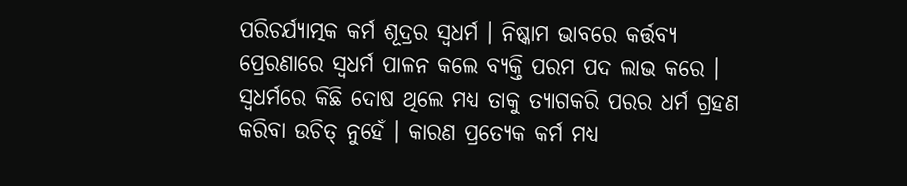ପରିଚର୍ଯ୍ଯାତ୍ମକ କର୍ମ ଶୂଦ୍ରର ସ୍ବଧର୍ମ । ନିଷ୍କାମ ଭାବରେ କର୍ତ୍ତବ୍ୟ ପ୍ରେରଣାରେ ସ୍ବଧର୍ମ ପାଳନ କଲେ ବ୍ଯକ୍ତି ପରମ ପଦ ଲାଭ କରେ । ସ୍ବଧର୍ମରେ କିଛି ଦୋଷ ଥିଲେ ମଧ୍ୟ ତାକୁ ତ୍ଯାଗକରି ପରର ଧର୍ମ ଗ୍ରହଣ କରିବା ଉଚିତ୍ ନୁହେଁ । କାରଣ ପ୍ରତ୍ୟେକ କର୍ମ ମଧ୍ୟ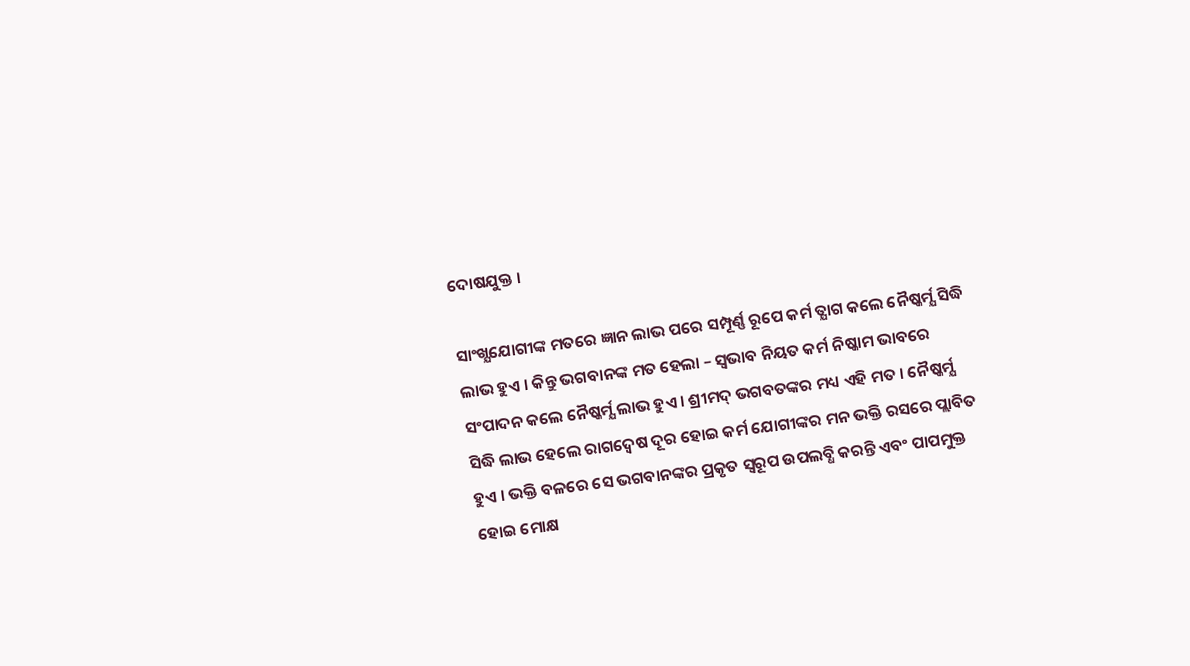ଦୋଷଯୁକ୍ତ ।

ସାଂଖ୍ଯଯୋଗୀଙ୍କ ମତରେ ଜ୍ଞାନ ଲାଭ ପରେ ସମ୍ପୂର୍ଣ୍ଣ ରୂପେ କର୍ମ ତ୍ଯାଗ କଲେ ନୈଷ୍କର୍ମ୍ଯ ସିଦ୍ଧି ଲାଭ ହୁଏ । କିନ୍ତୁ ଭଗବାନଙ୍କ ମତ ହେଲା – ସ୍ବଭାବ ନିୟତ କର୍ମ ନିଷ୍କାମ ଭାବରେ ସଂପାଦନ କଲେ ନୈଷ୍କର୍ମ୍ଯ ଲାଭ ହୁଏ । ଶ୍ରୀମଦ୍ ଭଗବତଙ୍କର ମଧ୍ୟ ଏହି ମତ । ନୈଷ୍କର୍ମ୍ଯ ସିଦ୍ଧି ଲାଭ ହେଲେ ରାଗଦ୍ବେଷ ଦୂର ହୋଇ କର୍ମ ଯୋଗୀଙ୍କର ମନ ଭକ୍ତି ରସରେ ପ୍ଲାବିତ ହୁଏ । ଭକ୍ତି ବଳରେ ସେ ଭଗବାନଙ୍କର ପ୍ରକୃତ ସ୍ବରୂପ ଉପଲବ୍ଧି କରନ୍ତି ଏବଂ ପାପମୁକ୍ତ ହୋଇ ମୋକ୍ଷ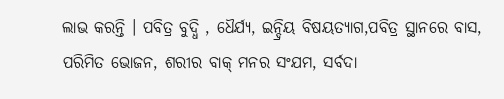ଲାଭ କରନ୍ତି । ପବିତ୍ର ବୁଦ୍ଧି , ଧୈର୍ଯ୍ୟ, ଇନ୍ଦ୍ରିୟ ବିଷୟତ୍ଯାଗ,ପବିତ୍ର ସ୍ଥାନରେ ବାସ, ପରିମିତ ଭୋଜନ, ଶରୀର ବାକ୍ ମନର ସଂଯମ, ସର୍ବଦା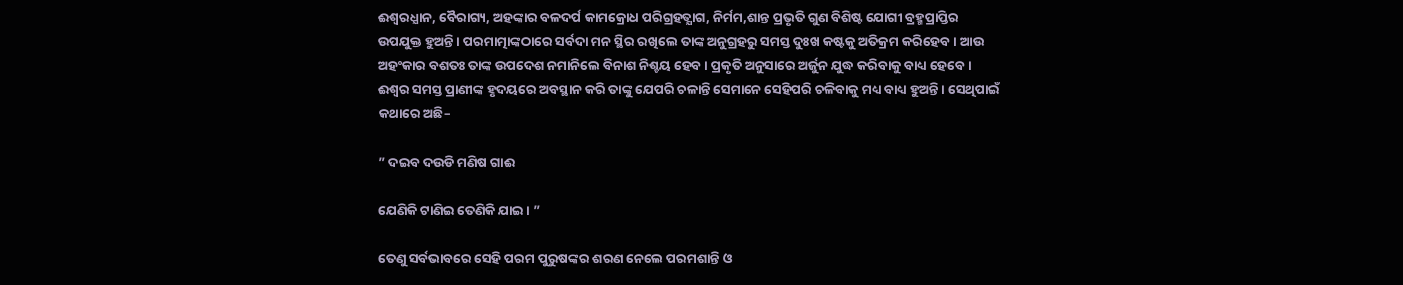ଈଶ୍ୱରଧ୍ଯାନ, ବୈରାଗ୍ୟ, ଅହଙ୍କାର ବଳଦର୍ପ କାମକ୍ରୋଧ ପରିଗ୍ରହତ୍ଯାଗ, ନିର୍ମମ,ଶାନ୍ତ ପ୍ରଭୃତି ଗୁଣ ବିଶିଷ୍ଟ ଯୋଗୀ ବ୍ରହ୍ମପ୍ରାପ୍ତିର ଉପଯୁକ୍ତ ହୁଅନ୍ତି । ପରମାତ୍ମାଙ୍କଠାରେ ସର୍ବଦା ମନ ସ୍ଥିର ରଖିଲେ ତାଙ୍କ ଅନୁଗ୍ରହରୁ ସମସ୍ତ ଦୁଃଖ କଷ୍ଟକୁ ଅତିକ୍ରମ କରିହେବ । ଆଉ ଅହଂକାର ବଶତଃ ତାଙ୍କ ଉପଦେଶ ନମାନିଲେ ବିନାଶ ନିଶ୍ଚୟ ହେବ । ପ୍ରକୃତି ଅନୁସାରେ ଅର୍ଜୁନ ଯୁଦ୍ଧ କରିବାକୁ ବାଧ୍ୟ ହେବେ । ଈଶ୍ୱର ସମସ୍ତ ପ୍ରାଣୀଙ୍କ ହୃଦୟରେ ଅବସ୍ଥାନ କରି ତାଙ୍କୁ ଯେପରି ଚଳାନ୍ତି ସେମାନେ ସେହିପରି ଚଳିବାକୁ ମଧ୍ୟ ବାଧ୍ୟ ହୁଅନ୍ତି । ସେଥିପାଇଁ କଥାରେ ଅଛି–

” ଦଇବ ଦଉଡି ମଣିଷ ଗାଈ

ଯେଣିକି ଟାଣିଇ ତେଣିକି ଯାଇ । ”

ତେଣୁ ସର୍ବଭାବରେ ସେହି ପରମ ପୁରୁଷଙ୍କର ଶରଣ ନେଲେ ପରମଶାନ୍ତି ଓ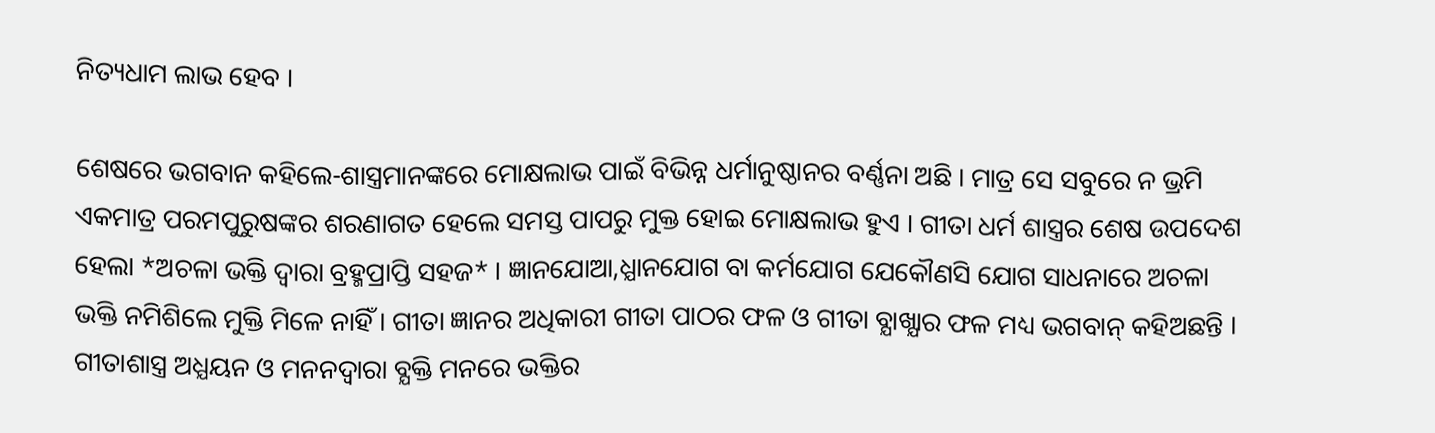ନିତ୍ୟଧାମ ଲାଭ ହେବ ।

ଶେଷରେ ଭଗବାନ କହିଲେ-ଶାସ୍ତ୍ରମାନଙ୍କରେ ମୋକ୍ଷଲାଭ ପାଇଁ ବିଭିନ୍ନ ଧର୍ମାନୁଷ୍ଠାନର ବର୍ଣ୍ଣନା ଅଛି । ମାତ୍ର ସେ ସବୁରେ ନ ଭ୍ରମି ଏକମାତ୍ର ପରମପୁରୁଷଙ୍କର ଶରଣାଗତ ହେଲେ ସମସ୍ତ ପାପରୁ ମୁକ୍ତ ହୋଇ ମୋକ୍ଷଲାଭ ହୁଏ । ଗୀତା ଧର୍ମ ଶାସ୍ତ୍ରର ଶେଷ ଉପଦେଶ ହେଲା *ଅଚଳା ଭକ୍ତି ଦ୍ବାରା ବ୍ରହ୍ମପ୍ରାପ୍ତି ସହଜ* । ଜ୍ଞାନଯୋଆ,ଧ୍ଯାନଯୋଗ ବା କର୍ମଯୋଗ ଯେକୌଣସି ଯୋଗ ସାଧନାରେ ଅଚଳା ଭକ୍ତି ନମିଶିଲେ ମୁକ୍ତି ମିଳେ ନାହିଁ । ଗୀତା ଜ୍ଞାନର ଅଧିକାରୀ ଗୀତା ପାଠର ଫଳ ଓ ଗୀତା ବ୍ଯାଖ୍ଯାର ଫଳ ମଧ୍ୟ ଭଗବାନ୍ କହିଅଛନ୍ତି । ଗୀତାଶାସ୍ତ୍ର ଅଧ୍ଯୟନ ଓ ମନନଦ୍ବାରା ବ୍ଯକ୍ତି ମନରେ ଭକ୍ତିର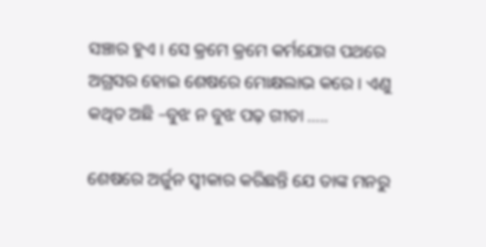ସଞ୍ଚାର ହୁଏ । ସେ କ୍ରମେ କ୍ରମେ କର୍ମଯୋଗ ପଥରେ ଅଗ୍ରସର ହୋଇ ଶେଷରେ ମୋକ୍ଷଲାଭ କରେ । ଏଣୁ କଥିତ ଅଛି –ବୁଝ ନ ବୁଝ ପଢ଼ ଗୀତା …..

ଶେଷରେ ଅର୍ଜୁନ ସ୍ବୀକାର କରିଛନ୍ତି ଯେ ତାଙ୍କ ମନରୁ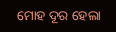ମୋହ ଦୂର ହେଲା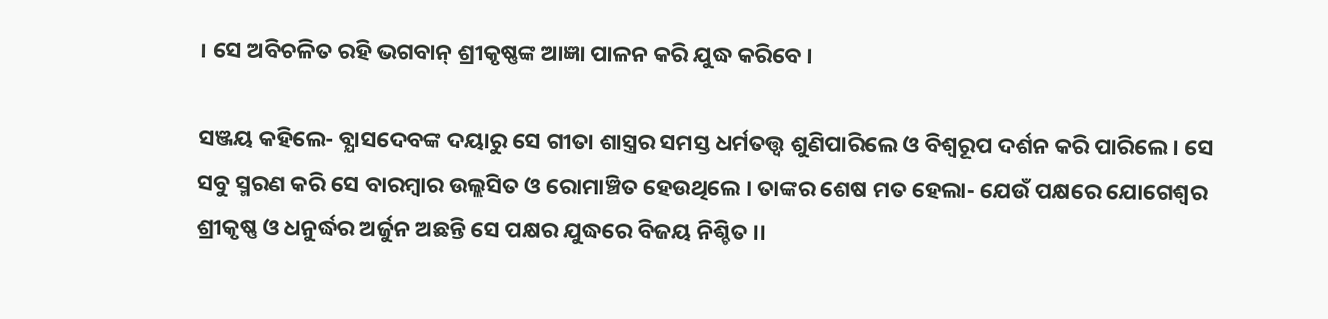। ସେ ଅବିଚଳିତ ରହି ଭଗବାନ୍ ଶ୍ରୀକୃଷ୍ଣଙ୍କ ଆଜ୍ଞା ପାଳନ କରି ଯୁଦ୍ଧ କରିବେ ।

ସଞ୍ଜୟ କହିଲେ- ବ୍ଯାସଦେବଙ୍କ ଦୟାରୁ ସେ ଗୀତା ଶାସ୍ତ୍ରର ସମସ୍ତ ଧର୍ମତତ୍ତ୍ବ ଶୁଣିପାରିଲେ ଓ ବିଶ୍ବରୂପ ଦର୍ଶନ କରି ପାରିଲେ । ସେ ସବୁ ସ୍ମରଣ କରି ସେ ବାରମ୍ବାର ଉଲ୍ଲସିତ ଓ ରୋମାଞ୍ଚିତ ହେଉଥିଲେ । ତାଙ୍କର ଶେଷ ମତ ହେଲା- ଯେଉଁ ପକ୍ଷରେ ଯୋଗେଶ୍ବର ଶ୍ରୀକୃଷ୍ଣ ଓ ଧନୁର୍ଦ୍ଧର ଅର୍ଜୁନ ଅଛନ୍ତି ସେ ପକ୍ଷର ଯୁଦ୍ଧରେ ବିଜୟ ନିଶ୍ଚିତ ।।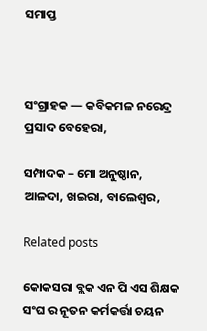ସମାପ୍ତ



ସଂଗ୍ରାହକ — କବିକମଳ ନରେନ୍ଦ୍ର ପ୍ରସାଦ ବେହେରା,

ସମ୍ପାଦକ – ମୋ ଅନୁଷ୍ଠାନ, ଆଳଦା, ଖଇରା, ବାଲେଶ୍ଵର,

Related posts

କୋକସରା ବ୍ଲକ ଏନ ପି ଏସ ଶିକ୍ଷକ ସଂଘ ର ନୂତନ କର୍ମକର୍ତ୍ତା ଚୟନ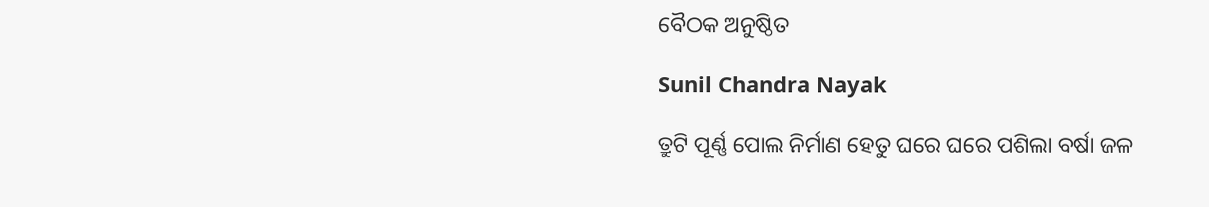ବୈଠକ ଅନୁଷ୍ଠିତ

Sunil Chandra Nayak

ତ୍ରୁଟି ପୂର୍ଣ୍ଣ ପୋଲ ନିର୍ମାଣ ହେତୁ ଘରେ ଘରେ ପଶିଲା ବର୍ଷା ଜଳ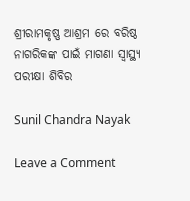ଶ୍ରୀରାମକୃଷ୍ଣ ଆଶ୍ରମ ରେ ବରିଷ୍ଠ ନାଗରିକଙ୍କ ପାଇଁ ମାଗଣା ସ୍ବାସ୍ଥ୍ୟ ପରୀକ୍ଷା ଶିବିର

Sunil Chandra Nayak

Leave a Comment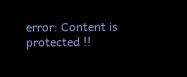error: Content is protected !!